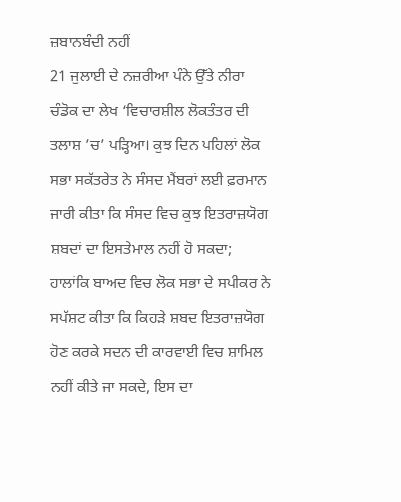ਜ਼ਬਾਨਬੰਦੀ ਨਹੀਂ
21 ਜੁਲਾਈ ਦੇ ਨਜ਼ਰੀਆ ਪੰਨੇ ਉੱਤੇ ਨੀਰਾ ਚੰਡੋਕ ਦਾ ਲੇਖ ‘ਵਿਚਾਰਸ਼ੀਲ ਲੋਕਤੰਤਰ ਦੀ ਤਲਾਸ਼ ’ਚ’ ਪੜ੍ਹਿਆ। ਕੁਝ ਦਿਨ ਪਹਿਲਾਂ ਲੋਕ ਸਭਾ ਸਕੱਤਰੇਤ ਨੇ ਸੰਸਦ ਮੈਂਬਰਾਂ ਲਈ ਫ਼ਰਮਾਨ ਜਾਰੀ ਕੀਤਾ ਕਿ ਸੰਸਦ ਵਿਚ ਕੁਝ ਇਤਰਾਜ਼ਯੋਗ ਸ਼ਬਦਾਂ ਦਾ ਇਸਤੇਮਾਲ ਨਹੀਂ ਹੋ ਸਕਦਾ; ਹਾਲਾਂਕਿ ਬਾਅਦ ਵਿਚ ਲੋਕ ਸਭਾ ਦੇ ਸਪੀਕਰ ਨੇ ਸਪੱਸ਼ਟ ਕੀਤਾ ਕਿ ਕਿਹੜੇ ਸ਼ਬਦ ਇਤਰਾਜ਼ਯੋਗ ਹੋਣ ਕਰਕੇ ਸਦਨ ਦੀ ਕਾਰਵਾਈ ਵਿਚ ਸ਼ਾਮਿਲ ਨਹੀਂ ਕੀਤੇ ਜਾ ਸਕਦੇ, ਇਸ ਦਾ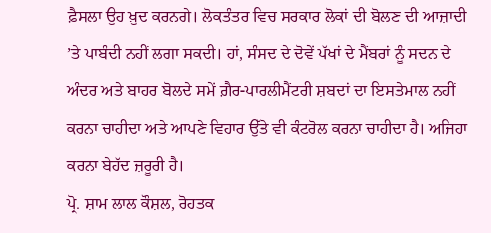ਫ਼ੈਸਲਾ ਉਹ ਖ਼ੁਦ ਕਰਨਗੇ। ਲੋਕਤੰਤਰ ਵਿਚ ਸਰਕਾਰ ਲੋਕਾਂ ਦੀ ਬੋਲਣ ਦੀ ਆਜ਼ਾਦੀ ’ਤੇ ਪਾਬੰਦੀ ਨਹੀਂ ਲਗਾ ਸਕਦੀ। ਹਾਂ, ਸੰਸਦ ਦੇ ਦੋਵੇਂ ਪੱਖਾਂ ਦੇ ਮੈਂਬਰਾਂ ਨੂੰ ਸਦਨ ਦੇ ਅੰਦਰ ਅਤੇ ਬਾਹਰ ਬੋਲਦੇ ਸਮੇਂ ਗ਼ੈਰ-ਪਾਰਲੀਮੈਂਟਰੀ ਸ਼ਬਦਾਂ ਦਾ ਇਸਤੇਮਾਲ ਨਹੀਂ ਕਰਨਾ ਚਾਹੀਦਾ ਅਤੇ ਆਪਣੇ ਵਿਹਾਰ ਉੱਤੇ ਵੀ ਕੰਟਰੋਲ ਕਰਨਾ ਚਾਹੀਦਾ ਹੈ। ਅਜਿਹਾ ਕਰਨਾ ਬੇਹੱਦ ਜ਼ਰੂਰੀ ਹੈ।
ਪ੍ਰੋ. ਸ਼ਾਮ ਲਾਲ ਕੌਸ਼ਲ, ਰੋਹਤਕ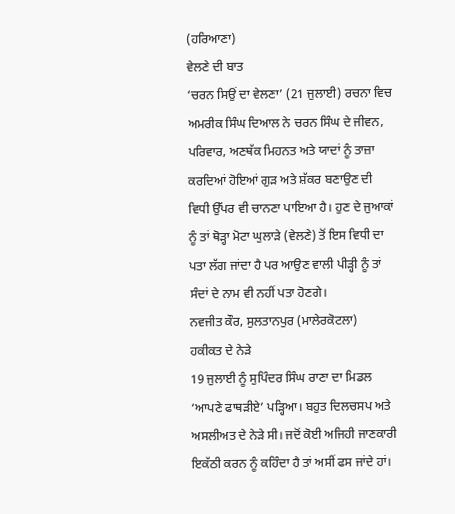(ਹਰਿਆਣਾ)
ਵੇਲਣੇ ਦੀ ਬਾਤ
‘ਚਰਨ ਸਿਉਂ ਦਾ ਵੇਲਣਾ’ (21 ਜੁਲਾਈ) ਰਚਨਾ ਵਿਚ ਅਮਰੀਕ ਸਿੰਘ ਦਿਆਲ ਨੇ ਚਰਨ ਸਿੰਘ ਦੇ ਜੀਵਨ, ਪਰਿਵਾਰ, ਅਣਥੱਕ ਮਿਹਨਤ ਅਤੇ ਯਾਦਾਂ ਨੂੰ ਤਾਜ਼ਾ ਕਰਦਿਆਂ ਹੋਇਆਂ ਗੁੜ ਅਤੇ ਸ਼ੱਕਰ ਬਣਾਉਣ ਦੀ ਵਿਧੀ ਉੱਪਰ ਵੀ ਚਾਨਣਾ ਪਾਇਆ ਹੈ। ਹੁਣ ਦੇ ਜੁਆਕਾਂ ਨੂੰ ਤਾਂ ਥੋੜ੍ਹਾ ਮੋਟਾ ਘੁਲਾੜੇ (ਵੇਲਣੇ) ਤੋਂ ਇਸ ਵਿਧੀ ਦਾ ਪਤਾ ਲੱਗ ਜਾਂਦਾ ਹੈ ਪਰ ਆਉਣ ਵਾਲੀ ਪੀੜ੍ਹੀ ਨੂੰ ਤਾਂ ਸੰਦਾਂ ਦੇ ਨਾਮ ਵੀ ਨਹੀਂ ਪਤਾ ਹੋਣਗੇ।
ਨਵਜੀਤ ਕੌਰ, ਸੁਲਤਾਨਪੁਰ (ਮਾਲੇਰਕੋਟਲਾ)
ਹਕੀਕਤ ਦੇ ਨੇੜੇ
19 ਜੁਲਾਈ ਨੂੰ ਸੁਪਿੰਦਰ ਸਿੰਘ ਰਾਣਾ ਦਾ ਮਿਡਲ ‘ਆਪਣੇ ਫਾਥੜੀਏ’ ਪੜ੍ਹਿਆ। ਬਹੁਤ ਦਿਲਚਸਪ ਅਤੇ ਅਸਲੀਅਤ ਦੇ ਨੇੜੇ ਸੀ। ਜਦੋਂ ਕੋਈ ਅਜਿਹੀ ਜਾਣਕਾਰੀ ਇਕੱਠੀ ਕਰਨ ਨੂੰ ਕਹਿੰਦਾ ਹੈ ਤਾਂ ਅਸੀਂ ਫਸ ਜਾਂਦੇ ਹਾਂ।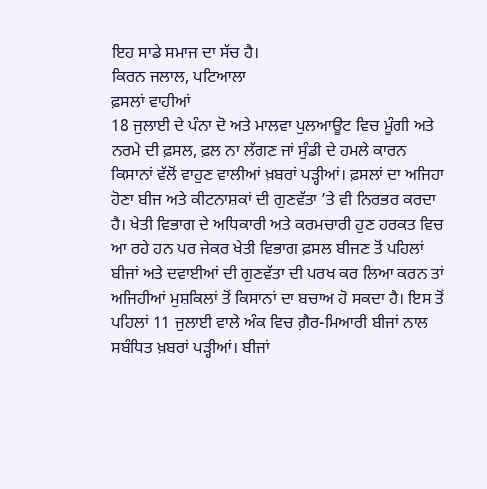ਇਹ ਸਾਡੇ ਸਮਾਜ ਦਾ ਸੱਚ ਹੈ।
ਕਿਰਨ ਜਲਾਲ, ਪਟਿਆਲਾ
ਫ਼ਸਲਾਂ ਵਾਹੀਆਂ
18 ਜੁਲਾਈ ਦੇ ਪੰਨਾ ਦੋ ਅਤੇ ਮਾਲਵਾ ਪੁਲਆਊਟ ਵਿਚ ਮੂੰਗੀ ਅਤੇ ਨਰਮੇ ਦੀ ਫ਼ਸਲ, ਫ਼ਲ ਨਾ ਲੱਗਣ ਜਾਂ ਸੁੰਡੀ ਦੇ ਹਮਲੇ ਕਾਰਨ ਕਿਸਾਨਾਂ ਵੱਲੋਂ ਵਾਹੁਣ ਵਾਲੀਆਂ ਖ਼ਬਰਾਂ ਪੜ੍ਹੀਆਂ। ਫ਼ਸਲਾਂ ਦਾ ਅਜਿਹਾ ਹੋਣਾ ਬੀਜ ਅਤੇ ਕੀਟਨਾਸ਼ਕਾਂ ਦੀ ਗੁਣਵੱਤਾ ’ਤੇ ਵੀ ਨਿਰਭਰ ਕਰਦਾ ਹੈ। ਖੇਤੀ ਵਿਭਾਗ ਦੇ ਅਧਿਕਾਰੀ ਅਤੇ ਕਰਮਚਾਰੀ ਹੁਣ ਹਰਕਤ ਵਿਚ ਆ ਰਹੇ ਹਨ ਪਰ ਜੇਕਰ ਖੇਤੀ ਵਿਭਾਗ ਫ਼ਸਲ ਬੀਜਣ ਤੋਂ ਪਹਿਲਾਂ ਬੀਜਾਂ ਅਤੇ ਦਵਾਈਆਂ ਦੀ ਗੁਣਵੱਤਾ ਦੀ ਪਰਖ ਕਰ ਲਿਆ ਕਰਨ ਤਾਂ ਅਜਿਹੀਆਂ ਮੁਸ਼ਕਿਲਾਂ ਤੋਂ ਕਿਸਾਨਾਂ ਦਾ ਬਚਾਅ ਹੋ ਸਕਦਾ ਹੈ। ਇਸ ਤੋਂ ਪਹਿਲਾਂ 11 ਜੁਲਾਈ ਵਾਲੇ ਅੰਕ ਵਿਚ ਗ਼ੈਰ-ਮਿਆਰੀ ਬੀਜਾਂ ਨਾਲ ਸਬੰਧਿਤ ਖ਼ਬਰਾਂ ਪੜ੍ਹੀਆਂ। ਬੀਜਾਂ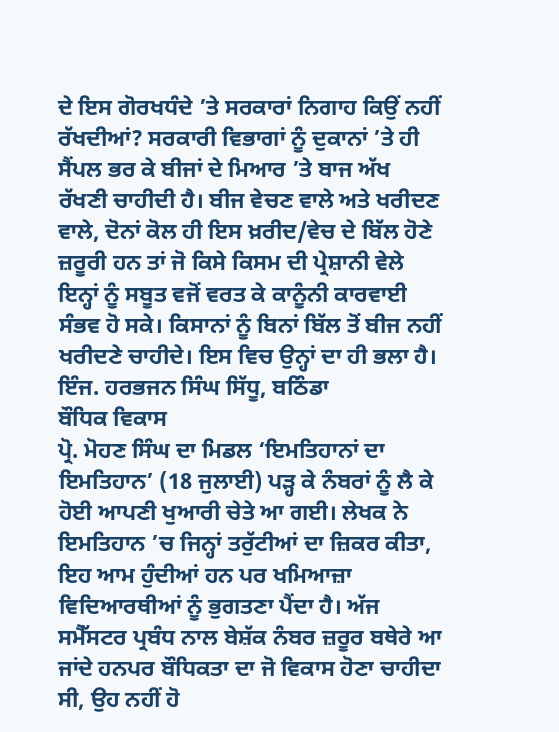ਦੇ ਇਸ ਗੋਰਖਧੰਦੇ ’ਤੇ ਸਰਕਾਰਾਂ ਨਿਗਾਹ ਕਿਉਂ ਨਹੀਂ ਰੱਖਦੀਆਂ? ਸਰਕਾਰੀ ਵਿਭਾਗਾਂ ਨੂੰ ਦੁਕਾਨਾਂ ’ਤੇ ਹੀ ਸੈਂਪਲ ਭਰ ਕੇ ਬੀਜਾਂ ਦੇ ਮਿਆਰ ’ਤੇ ਬਾਜ ਅੱਖ ਰੱਖਣੀ ਚਾਹੀਦੀ ਹੈ। ਬੀਜ ਵੇਚਣ ਵਾਲੇ ਅਤੇ ਖਰੀਦਣ ਵਾਲੇ, ਦੋਨਾਂ ਕੋਲ ਹੀ ਇਸ ਖ਼ਰੀਦ/ਵੇਚ ਦੇ ਬਿੱਲ ਹੋਣੇ ਜ਼ਰੂਰੀ ਹਨ ਤਾਂ ਜੋ ਕਿਸੇ ਕਿਸਮ ਦੀ ਪ੍ਰੇਸ਼ਾਨੀ ਵੇਲੇ ਇਨ੍ਹਾਂ ਨੂੰ ਸਬੂਤ ਵਜੋਂ ਵਰਤ ਕੇ ਕਾਨੂੰਨੀ ਕਾਰਵਾਈ ਸੰਭਵ ਹੋ ਸਕੇ। ਕਿਸਾਨਾਂ ਨੂੰ ਬਿਨਾਂ ਬਿੱਲ ਤੋਂ ਬੀਜ ਨਹੀਂ ਖਰੀਦਣੇ ਚਾਹੀਦੇ। ਇਸ ਵਿਚ ਉਨ੍ਹਾਂ ਦਾ ਹੀ ਭਲਾ ਹੈ।
ਇੰਜ. ਹਰਭਜਨ ਸਿੰਘ ਸਿੱਧੂ, ਬਠਿੰਡਾ
ਬੌਧਿਕ ਵਿਕਾਸ
ਪ੍ਰੋ. ਮੋਹਣ ਸਿੰਘ ਦਾ ਮਿਡਲ ‘ਇਮਤਿਹਾਨਾਂ ਦਾ ਇਮਤਿਹਾਨ’ (18 ਜੁਲਾਈ) ਪੜ੍ਹ ਕੇ ਨੰਬਰਾਂ ਨੂੰ ਲੈ ਕੇ ਹੋਈ ਆਪਣੀ ਖੁਆਰੀ ਚੇਤੇ ਆ ਗਈ। ਲੇਖਕ ਨੇ ਇਮਤਿਹਾਨ ’ਚ ਜਿਨ੍ਹਾਂ ਤਰੁੱਟੀਆਂ ਦਾ ਜ਼ਿਕਰ ਕੀਤਾ, ਇਹ ਆਮ ਹੁੰਦੀਆਂ ਹਨ ਪਰ ਖਮਿਆਜ਼ਾ ਵਿਦਿਆਰਥੀਆਂ ਨੂੰ ਭੁਗਤਣਾ ਪੈਂਦਾ ਹੈ। ਅੱਜ ਸਮੈੱਸਟਰ ਪ੍ਰਬੰਧ ਨਾਲ ਬੇਸ਼ੱਕ ਨੰਬਰ ਜ਼ਰੂਰ ਬਥੇਰੇ ਆ ਜਾਂਦੇ ਹਨਪਰ ਬੌਧਿਕਤਾ ਦਾ ਜੋ ਵਿਕਾਸ ਹੋਣਾ ਚਾਹੀਦਾ ਸੀ, ਉਹ ਨਹੀਂ ਹੋ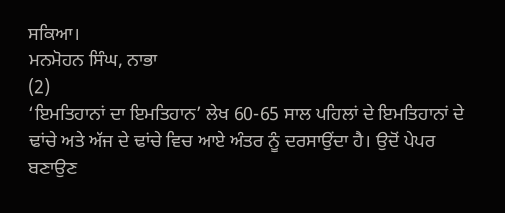ਸਕਿਆ।
ਮਨਮੋਹਨ ਸਿੰਘ, ਨਾਭਾ
(2)
‘ਇਮਤਿਹਾਨਾਂ ਦਾ ਇਮਤਿਹਾਨ’ ਲੇਖ 60-65 ਸਾਲ ਪਹਿਲਾਂ ਦੇ ਇਮਤਿਹਾਨਾਂ ਦੇ ਢਾਂਚੇ ਅਤੇ ਅੱਜ ਦੇ ਢਾਂਚੇ ਵਿਚ ਆਏ ਅੰਤਰ ਨੂੰ ਦਰਸਾਉਂਦਾ ਹੈ। ਉਦੋਂ ਪੇਪਰ ਬਣਾਉਣ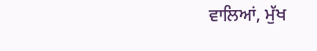ਵਾਲਿਆਂ, ਮੁੱਖ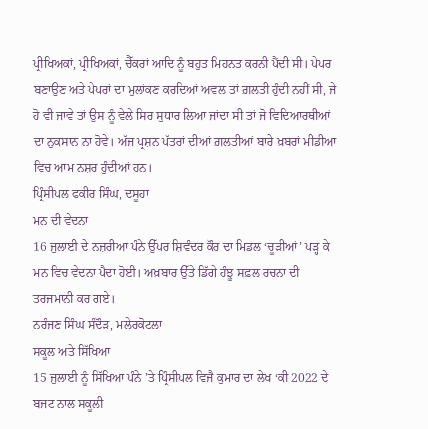ਪ੍ਰੀਖਿਅਕਾਂ, ਪ੍ਰੀਖਿਅਕਾਂ, ਚੈੱਕਰਾਂ ਆਦਿ ਨੂੰ ਬਹੁਤ ਮਿਹਨਤ ਕਰਨੀ ਪੈਂਦੀ ਸੀ। ਪੇਪਰ ਬਣਾਉਣ ਅਤੇ ਪੇਪਰਾਂ ਦਾ ਮੁਲਾਂਕਣ ਕਰਦਿਆਂ ਅਵਲ ਤਾਂ ਗ਼ਲਤੀ ਹੁੰਦੀ ਨਹੀਂ ਸੀ, ਜੇ ਹੋ ਵੀ ਜਾਵੇ ਤਾਂ ਉਸ ਨੂੰ ਵੇਲੇ ਸਿਰ ਸੁਧਾਰ ਲਿਆ ਜਾਂਦਾ ਸੀ ਤਾਂ ਜੋ ਵਿਦਿਆਰਥੀਆਂ ਦਾ ਨੁਕਸਾਨ ਨਾ ਹੋਵੇ। ਅੱਜ ਪ੍ਰਸ਼ਨ ਪੱਤਰਾਂ ਦੀਆਂ ਗ਼ਲਤੀਆਂ ਬਾਰੇ ਖ਼ਬਰਾਂ ਮੀਡੀਆ ਵਿਚ ਆਮ ਨਸ਼ਰ ਹੁੰਦੀਆਂ ਹਨ।
ਪ੍ਰਿੰਸੀਪਲ ਫਕੀਰ ਸਿੰਘ, ਦਸੂਹਾ
ਮਨ ਦੀ ਵੇਦਨਾ
16 ਜੁਲਾਈ ਦੇ ਨਜ਼ਰੀਆ ਪੰਨੇ ਉੱਪਰ ਸ਼ਿਵੰਦਰ ਕੌਰ ਦਾ ਮਿਡਲ ‘ਚੂੜੀਆਂ’ ਪੜ੍ਹ ਕੇ ਮਨ ਵਿਚ ਵੇਦਨਾ ਪੈਦਾ ਹੋਈ। ਅਖ਼ਬਾਰ ਉੱਤੇ ਡਿੱਗੇ ਹੰਝੂ ਸਫ਼ਲ ਰਚਨਾ ਦੀ ਤਰਜਮਾਨੀ ਕਰ ਗਏ।
ਨਰੰਜਣ ਸਿੰਘ ਸੰਦੌੜ, ਮਲੇਰਕੋਟਲਾ
ਸਕੂਲ ਅਤੇ ਸਿੱਖਿਆ
15 ਜੁਲਾਈ ਨੂੰ ਸਿੱਖਿਆ ਪੰਨੇ ’ਤੇ ਪ੍ਰਿੰਸੀਪਲ ਵਿਜੈ ਕੁਮਾਰ ਦਾ ਲੇਖ ‘ਕੀ 2022 ਦੇ ਬਜਟ ਨਾਲ ਸਕੂਲੀ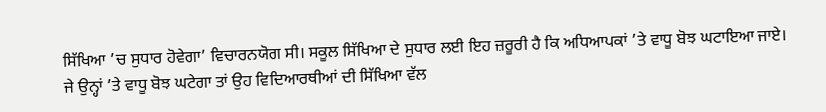ਸਿੱਖਿਆ ’ਚ ਸੁਧਾਰ ਹੋਵੇਗਾ’ ਵਿਚਾਰਨਯੋਗ ਸੀ। ਸਕੂਲ ਸਿੱਖਿਆ ਦੇ ਸੁਧਾਰ ਲਈ ਇਹ ਜ਼ਰੂਰੀ ਹੈ ਕਿ ਅਧਿਆਪਕਾਂ ’ਤੇ ਵਾਧੂ ਬੋਝ ਘਟਾਇਆ ਜਾਏ। ਜੇ ਉਨ੍ਹਾਂ ’ਤੇ ਵਾਧੂ ਬੋਝ ਘਟੇਗਾ ਤਾਂ ਉਹ ਵਿਦਿਆਰਥੀਆਂ ਦੀ ਸਿੱਖਿਆ ਵੱਲ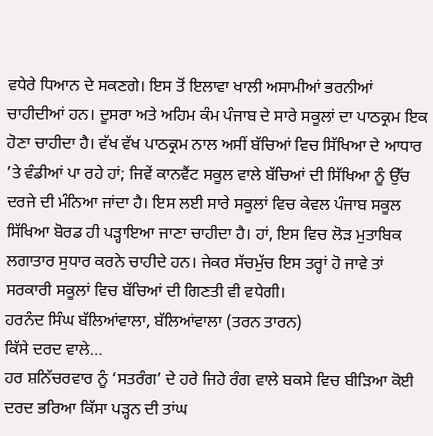ਵਧੇਰੇ ਧਿਆਨ ਦੇ ਸਕਣਗੇ। ਇਸ ਤੋਂ ਇਲਾਵਾ ਖਾਲੀ ਅਸਾਮੀਆਂ ਭਰਨੀਆਂ ਚਾਹੀਦੀਆਂ ਹਨ। ਦੂਸਰਾ ਅਤੇ ਅਹਿਮ ਕੰਮ ਪੰਜਾਬ ਦੇ ਸਾਰੇ ਸਕੂਲਾਂ ਦਾ ਪਾਠਕ੍ਰਮ ਇਕ ਹੋਣਾ ਚਾਹੀਦਾ ਹੈ। ਵੱਖ ਵੱਖ ਪਾਠਕ੍ਰਮ ਨਾਲ ਅਸੀਂ ਬੱਚਿਆਂ ਵਿਚ ਸਿੱਖਿਆ ਦੇ ਆਧਾਰ ’ਤੇ ਵੰਡੀਆਂ ਪਾ ਰਹੇ ਹਾਂ; ਜਿਵੇਂ ਕਾਨਵੈਂਟ ਸਕੂਲ ਵਾਲੇ ਬੱਚਿਆਂ ਦੀ ਸਿੱਖਿਆ ਨੂੰ ਉੱਚ ਦਰਜੇ ਦੀ ਮੰਨਿਆ ਜਾਂਦਾ ਹੈ। ਇਸ ਲਈ ਸਾਰੇ ਸਕੂਲਾਂ ਵਿਚ ਕੇਵਲ ਪੰਜਾਬ ਸਕੂਲ ਸਿੱਖਿਆ ਬੋਰਡ ਹੀ ਪੜ੍ਹਾਇਆ ਜਾਣਾ ਚਾਹੀਦਾ ਹੈ। ਹਾਂ, ਇਸ ਵਿਚ ਲੋੜ ਮੁਤਾਬਿਕ ਲਗਾਤਾਰ ਸੁਧਾਰ ਕਰਨੇ ਚਾਹੀਦੇ ਹਨ। ਜੇਕਰ ਸੱਚਮੁੱਚ ਇਸ ਤਰ੍ਹਾਂ ਹੋ ਜਾਵੇ ਤਾਂ ਸਰਕਾਰੀ ਸਕੂਲਾਂ ਵਿਚ ਬੱਚਿਆਂ ਦੀ ਗਿਣਤੀ ਵੀ ਵਧੇਗੀ।
ਹਰਨੰਦ ਸਿੰਘ ਬੱਲਿਆਂਵਾਲਾ, ਬੱਲਿਆਂਵਾਲਾ (ਤਰਨ ਤਾਰਨ)
ਕਿੱਸੇ ਦਰਦ ਵਾਲੇ…
ਹਰ ਸ਼ਨਿੱਚਰਵਾਰ ਨੂੰ ‘ਸਤਰੰਗ’ ਦੇ ਹਰੇ ਜਿਹੇ ਰੰਗ ਵਾਲੇ ਬਕਸੇ ਵਿਚ ਬੀੜਿਆ ਕੋਈ ਦਰਦ ਭਰਿਆ ਕਿੱਸਾ ਪੜ੍ਹਨ ਦੀ ਤਾਂਘ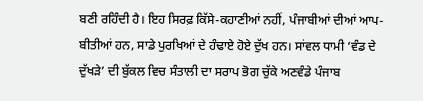ਬਣੀ ਰਹਿੰਦੀ ਹੈ। ਇਹ ਸਿਰਫ਼ ਕਿੱਸੇ-ਕਹਾਣੀਆਂ ਨਹੀਂ, ਪੰਜਾਬੀਆਂ ਦੀਆਂ ਆਪ-ਬੀਤੀਆਂ ਹਨ, ਸਾਡੇ ਪੁਰਖਿਆਂ ਦੇ ਹੰਢਾਏ ਹੋਏ ਦੁੱਖ ਹਨ। ਸਾਂਵਲ ਧਾਮੀ ‘ਵੰਡ ਦੇ ਦੁੱਖੜੇ’ ਦੀ ਬੁੱਕਲ ਵਿਚ ਸੰਤਾਲੀ ਦਾ ਸਰਾਪ ਭੋਗ ਚੁੱਕੇ ਅਣਵੰਡੇ ਪੰਜਾਬ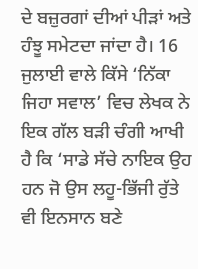ਦੇ ਬਜ਼ੁਰਗਾਂ ਦੀਆਂ ਪੀੜਾਂ ਅਤੇ ਹੰਝੂ ਸਮੇਟਦਾ ਜਾਂਦਾ ਹੈ। 16 ਜੁਲਾਈ ਵਾਲੇ ਕਿੱਸੇ ‘ਨਿੱਕਾ ਜਿਹਾ ਸਵਾਲ’ ਵਿਚ ਲੇਖਕ ਨੇ ਇਕ ਗੱਲ ਬੜੀ ਚੰਗੀ ਆਖੀ ਹੈ ਕਿ ‘ਸਾਡੇ ਸੱਚੇ ਨਾਇਕ ਉਹ ਹਨ ਜੋ ਉਸ ਲਹੂ-ਭਿੱਜੀ ਰੁੱਤੇ ਵੀ ਇਨਸਾਨ ਬਣੇ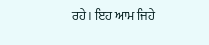ਰਹੇ। ਇਹ ਆਮ ਜਿਹੇ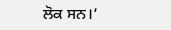ਲੋਕ ਸਨ।’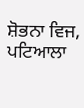ਸ਼ੋਭਨਾ ਵਿਜ, ਪਟਿਆਲਾ